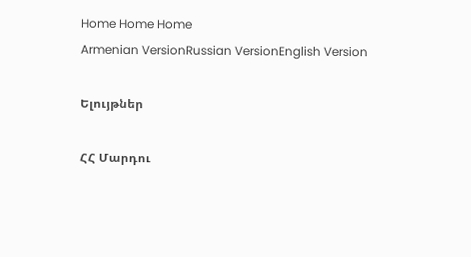Home Home Home
Armenian VersionRussian VersionEnglish Version

Ելույթներ

ՀՀ Մարդու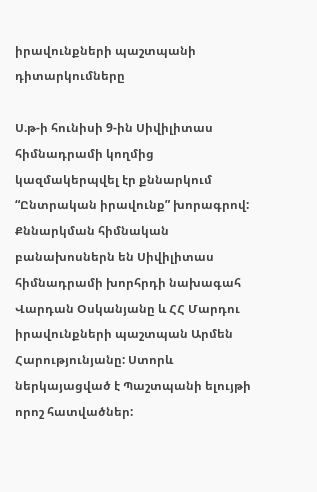իրավունքների պաշտպանի դիտարկումները

Ս.թ-ի հունիսի 9-ին Սիվիլիտաս հիմնադրամի կողմից կազմակերպվել էր քննարկում “Ընտրական իրավունք” խորագրով: Քննարկման հիմնական բանախոսներն են Սիվիլիտաս հիմնադրամի խորհրդի նախագահ Վարդան Օսկանյանը և ՀՀ Մարդու իրավունքների պաշտպան Արմեն Հարությունյանը: Ստորև ներկայացված է Պաշտպանի ելույթի որոշ հատվածներ: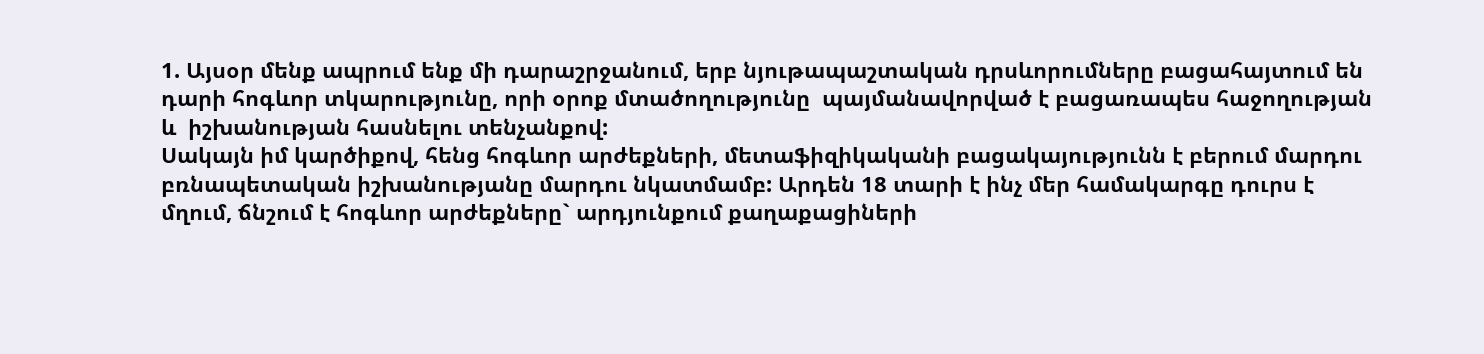1. Այսօր մենք ապրում ենք մի դարաշրջանում, երբ նյութապաշտական դրսևորումները բացահայտում են դարի հոգևոր տկարությունը, որի օրոք մտածողությունը  պայմանավորված է բացառապես հաջողության և  իշխանության հասնելու տենչանքով:
Սակայն իմ կարծիքով, հենց հոգևոր արժեքների, մետաֆիզիկականի բացակայությունն է բերում մարդու բռնապետական իշխանությանը մարդու նկատմամբ: Արդեն 18 տարի է ինչ մեր համակարգը դուրս է մղում, ճնշում է հոգևոր արժեքները` արդյունքում քաղաքացիների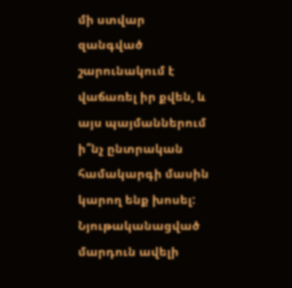մի ստվար զանգված շարունակում է վաճառել իր քվեն, և այս պայմաններում ի՞նչ ընտրական համակարգի մասին կարող ենք խոսել: Նյութականացված մարդուն ավելի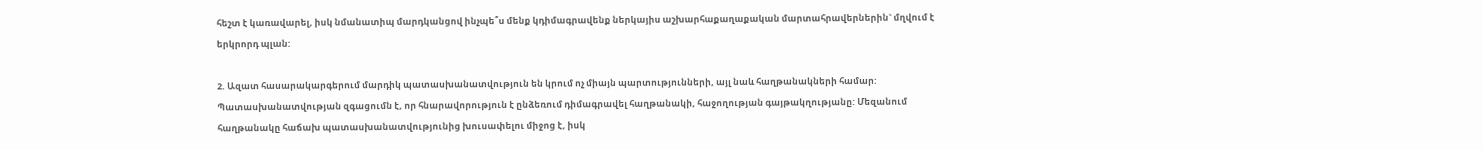հեշտ է կառավարել, իսկ նմանատիպ մարդկանցով ինչպե՞ս մենք կդիմագրավենք ներկայիս աշխարհաքաղաքական մարտահրավերներին` մղվում է երկրորդ պլան:

2. Ազատ հասարակարգերում մարդիկ պատասխանատվություն են կրում ոչ միայն պարտությունների, այլ նաև հաղթանակների համար: Պատասխանատվության զգացումն է, որ հնարավորություն է ընձեռում դիմագրավել հաղթանակի, հաջողության գայթակղությանը: Մեզանում հաղթանակը հաճախ պատասխանատվությունից խուսափելու միջոց է, իսկ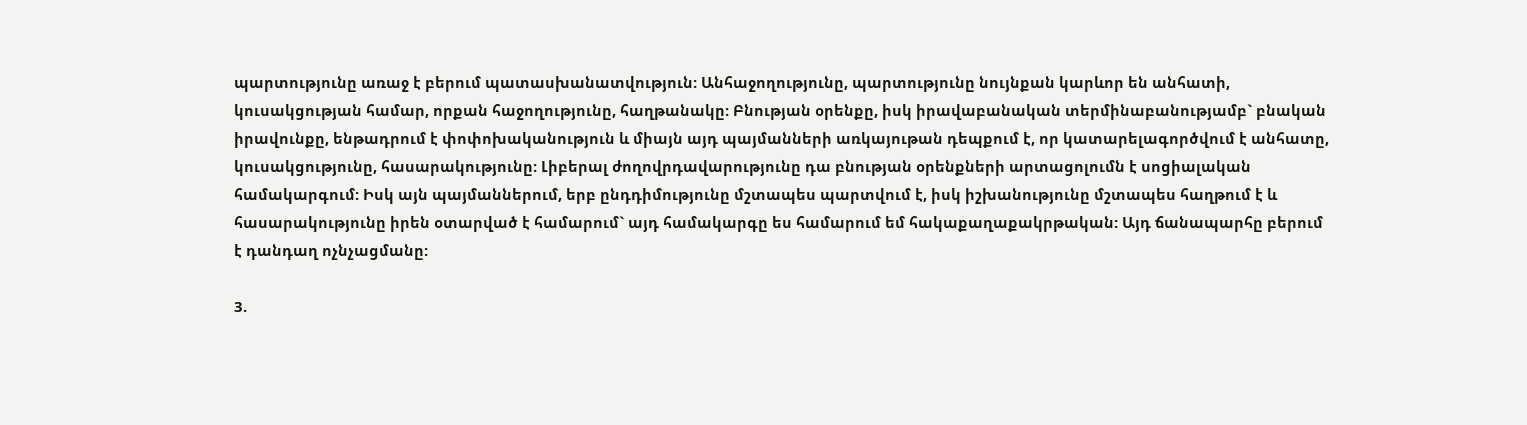պարտությունը առաջ է բերում պատասխանատվություն: Անհաջողությունը, պարտությունը նույնքան կարևոր են անհատի, կուսակցության համար, որքան հաջողությունը, հաղթանակը: Բնության օրենքը, իսկ իրավաբանական տերմինաբանությամբ` բնական իրավունքը, ենթադրում է փոփոխականություն և միայն այդ պայմանների առկայութան դեպքում է, որ կատարելագործվում է անհատը, կուսակցությունը, հասարակությունը: Լիբերալ ժողովրդավարությունը դա բնության օրենքների արտացոլումն է սոցիալական համակարգում: Իսկ այն պայմաններում, երբ ընդդիմությունը մշտապես պարտվում է, իսկ իշխանությունը մշտապես հաղթում է և հասարակությունը իրեն օտարված է համարում` այդ համակարգը ես համարում եմ հակաքաղաքակրթական: Այդ ճանապարհը բերում է դանդաղ ոչնչացմանը:

3.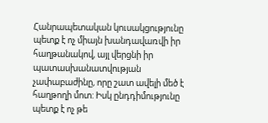Հանրապետական կուսակցությունը պետք է ոչ միայն խանդավառվի իր հաղթանակով, այլ վերցնի իր պատասխանատվության չափաբաժինը, որը շատ ավելի մեծ է հաղթողի մոտ: Իսկ ընդդիմությունը պետք է ոչ թե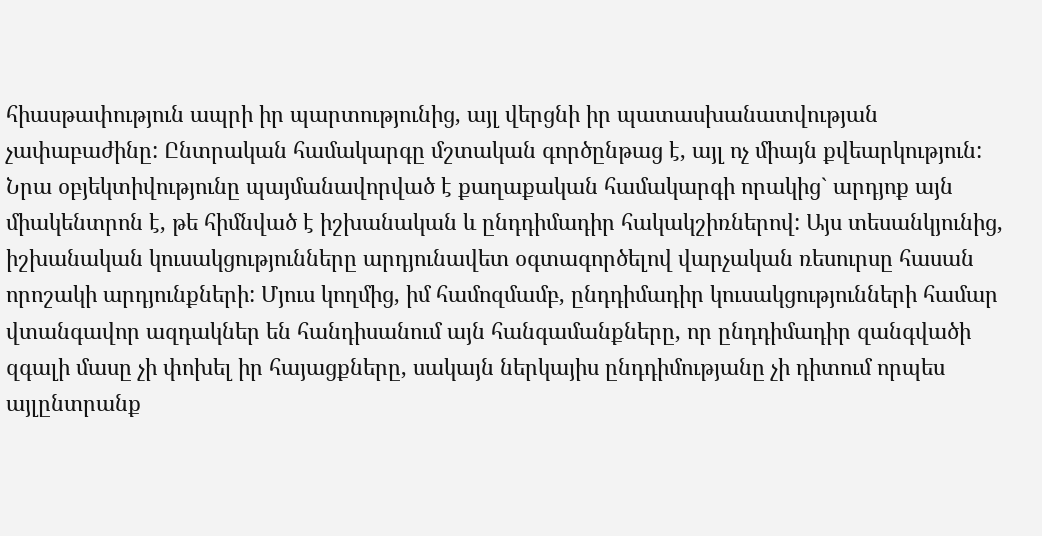հիասթափություն ապրի իր պարտությունից, այլ վերցնի իր պատասխանատվության չափաբաժինը: Ընտրական համակարգը մշտական գործընթաց է, այլ ոչ միայն քվեարկություն: Նրա օբյեկտիվությունը պայմանավորված է քաղաքական համակարգի որակից` արդյոք այն միակենտրոն է, թե հիմնված է իշխանական և ընդդիմադիր հակակշիռներով: Այս տեսանկյունից, իշխանական կուսակցությունները արդյունավետ օգտագործելով վարչական ռեսուրսը հասան որոշակի արդյունքների: Մյուս կողմից, իմ համոզմամբ, ընդդիմադիր կուսակցությունների համար վտանգավոր ազդակներ են հանդիսանում այն հանգամանքները, որ ընդդիմադիր զանգվածի զգալի մասը չի փոխել իր հայացքները, սակայն ներկայիս ընդդիմությանը չի դիտում որպես այլընտրանք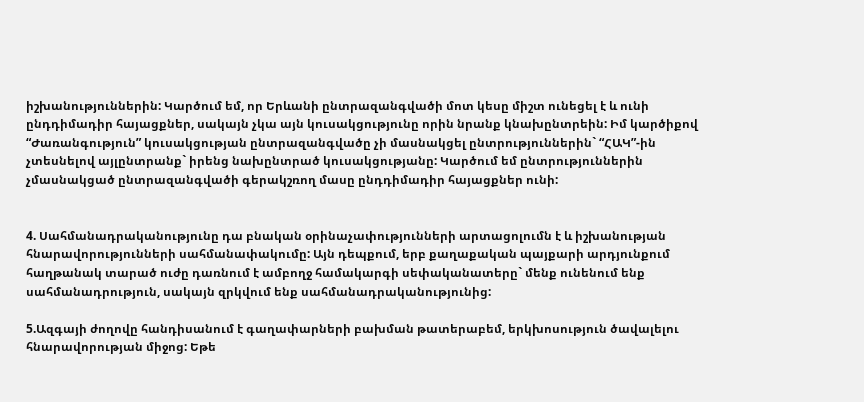իշխանություններին: Կարծում եմ, որ Երևանի ընտրազանգվածի մոտ կեսը միշտ ունեցել է և ունի ընդդիմադիր հայացքներ, սակայն չկա այն կուսակցությունը որին նրանք կնախընտրեին: Իմ կարծիքով “Ժառանգություն” կուսակցության ընտրազանգվածը չի մասնակցել ընտրություններին` “ՀԱԿ”-ին չտեսնելով այլընտրանք` իրենց նախընտրած կուսակցությանը: Կարծում եմ ընտրություններին չմասնակցած ընտրազանգվածի գերակշռող մասը ընդդիմադիր հայացքներ ունի:


4. Սահմանադրականությունը դա բնական օրինաչափությունների արտացոլումն է և իշխանության հնարավորությունների սահմանափակումը: Այն դեպքում, երբ քաղաքական պայքարի արդյունքում հաղթանակ տարած ուժը դառնում է ամբողջ համակարգի սեփականատերը` մենք ունենում ենք սահմանադրություն, սակայն զրկվում ենք սահմանադրականությունից:

5.Ազգայի ժողովը հանդիսանում է գաղափարների բախման թատերաբեմ, երկխոսություն ծավալելու հնարավորության միջոց: Եթե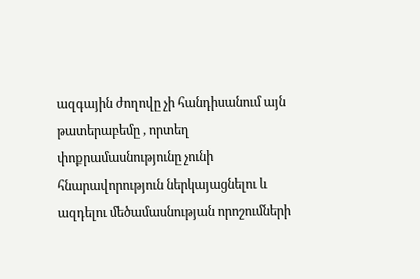ազգային ժողովը չի հանդիսանում այն թատերաբեմը , որտեղ փոքրամասնությունը չունի հնարավորություն ներկայացնելու և ազդելու մեծամասնության որոշումների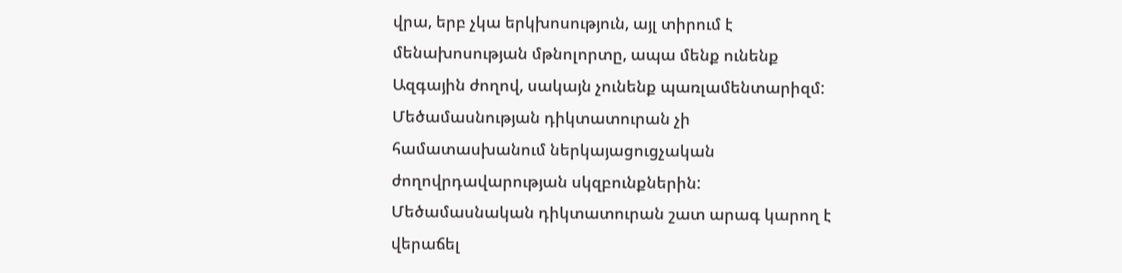վրա, երբ չկա երկխոսություն, այլ տիրում է մենախոսության մթնոլորտը, ապա մենք ունենք Ազգային ժողով, սակայն չունենք պառլամենտարիզմ: Մեծամասնության դիկտատուրան չի համատասխանում ներկայացուցչական ժողովրդավարության սկզբունքներին: Մեծամասնական դիկտատուրան շատ արագ կարող է վերաճել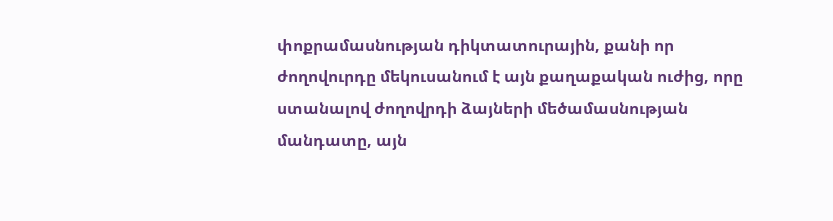փոքրամասնության դիկտատուրային, քանի որ ժողովուրդը մեկուսանում է այն քաղաքական ուժից, որը ստանալով ժողովրդի ձայների մեծամասնության մանդատը, այն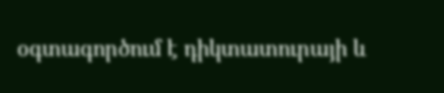օգտագործում է դիկտատուրայի և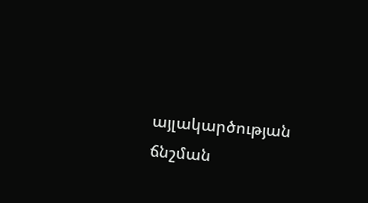այլակարծության ճնշման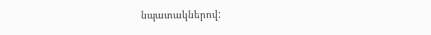նպատակներով: